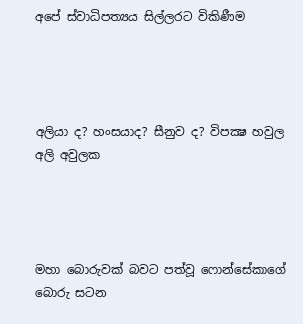අපේ ස්වාධිපත්‍යය සිල්ලරට විකිණීම




අලියා ද? හංසයාද? සීනුව ද? විපක්‍ෂ හවුල අලි අවුලක




මහා බොරුවක් බවට පත්වූ ෆොන්සේකාගේ බොරු සටන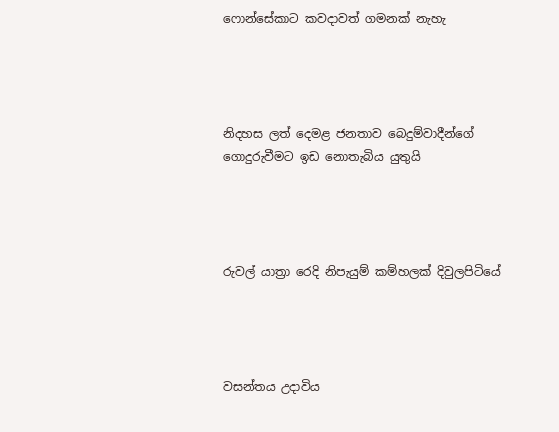ෆොන්සේකාට කවදාවත් ගමනක් නැහැ




නිදහස ලත් දෙමළ ජනතාව බෙදුම්වාදීන්ගේ ගොදුරුවීමට ඉඩ නොතැබිය යුතුයි




රුවල් යාත්‍රා රෙදි නිපැයුම් කම්හලක් දිවුලපිටියේ




වසන්තය උදාවිය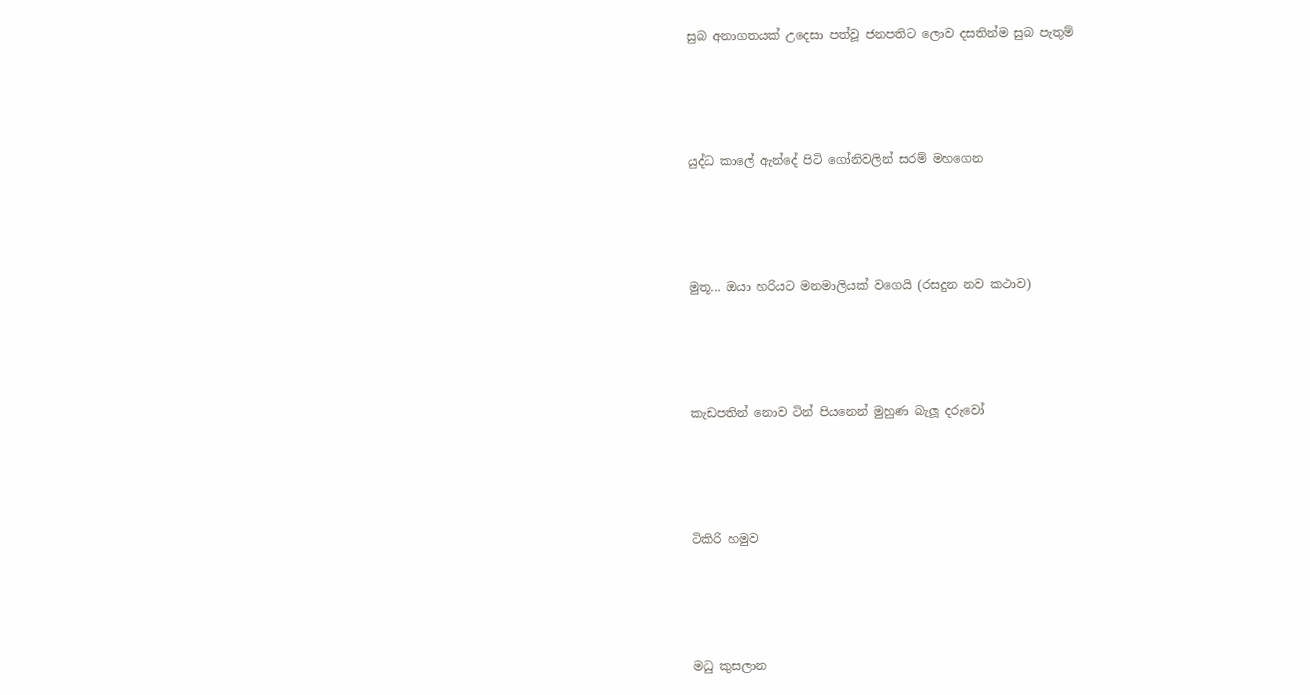සුබ අනාගතයක් උදෙසා පත්වූ ජනපතිට ලොව දසතින්ම සුබ පැතුම්




යුද්ධ කාලේ ඇන්දේ පිටි ගෝනිවලින් සරම් මහගෙන




මුතූ... ඔයා හරියට මනමාලියක් වගෙයි (රසදුන නව කථාව)




කැඩපතින් නොව ටින් පියනෙන් මුහුණ බැලූ දරුවෝ




ටිකිරි හමුව




මධු කුසලාන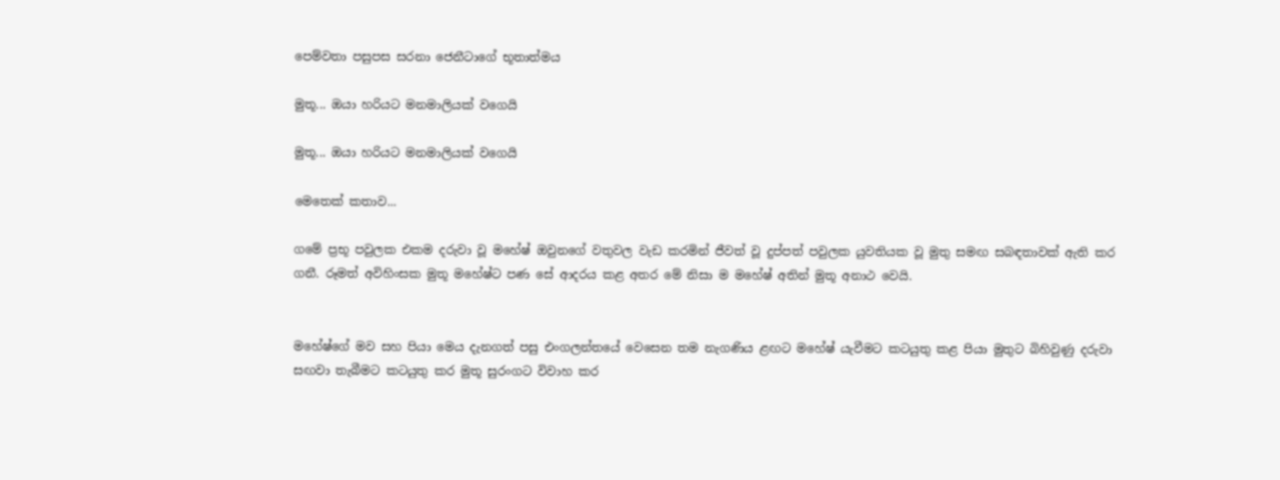පෙම්වතා පසුපස සරනා ජෙනීටාගේ භූතාත්මය

මුතූ... ඔයා හරියට මනමාලියක් වගෙයි

මුතූ... ඔයා හරියට මනමාලියක් වගෙයි

මෙතෙක් කතාව...

ගමේ ප්‍රභූ පවුලක එකම දරුවා වූ මහේෂ් ඔවුනගේ වතුවල වැඩ කරමින් ජීවත් වූ දුප්පත් පවුලක යුවතියක වූ මුතු සමඟ සබඳතාවක් ඇති කර ගනී. රූමත් අවිහිංසක මුතූ මහේෂ්ට පණ සේ ආදරය කළ අතර මේ නිසා ම මහේෂ් අතින් මුතූ අනාථ වෙයි.


මහේෂ්ගේ මව සහ පියා මෙය දැනගත් පසු එංගලන්තයේ වෙසෙන තම නැගණිය ළඟට මහේෂ් යැවීමට කටයුතු කළ පියා මුතුට බිහිවුණු දරුවා සඟවා තැබීමට කටයුතු කර මුතූ සුරංගට විවාහ කර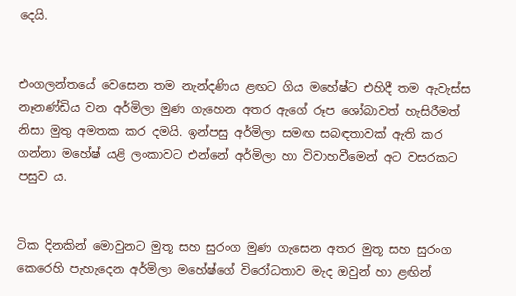දෙයි.


එංගලන්තයේ වෙසෙන තම නැන්දණිය ළඟට ගිය මහේෂ්ට එහිදී තම ඇවැස්ස නෑනණ්ඩිය වන අර්මිලා මුණ ගැහෙන අතර ඇගේ රූප ශෝබාවත් හැසිරීමත් නිසා මුතු අමතක කර දමයි. ඉන්පසු අර්මිලා සමඟ සබඳතාවක් ඇති කර ගන්නා මහේෂ් යළි ලංකාවට එන්නේ අර්මිලා හා විවාහවීමෙන් අට වසරකට පසුව ය.


ටික දිනකින් මොවුනට මුතූ සහ සුරංග මුණ ගැසෙන අතර මුතූ සහ සුරංග කෙරෙහි පැහැදෙන අර්මිලා මහේෂ්ගේ විරෝධතාව මැද ඔවුන් හා ළඟින්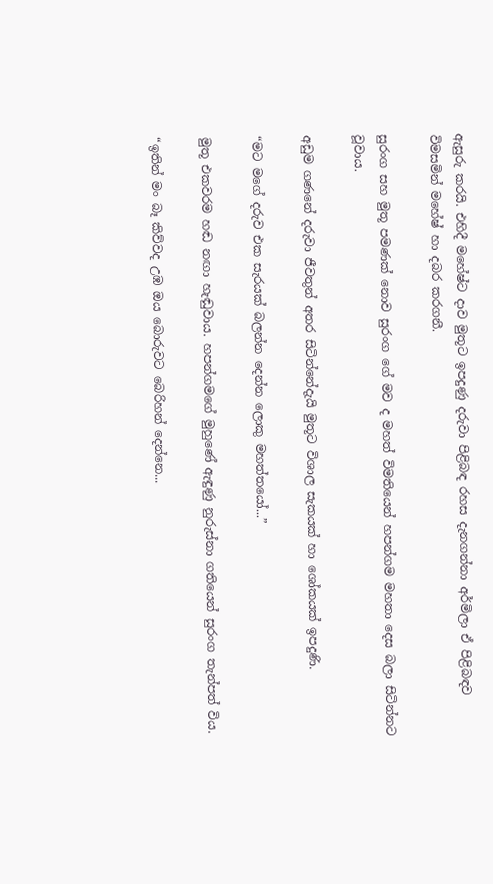ඇසුරු කරයි. එහිදී මහේෂ්ට දාව මුතූට ඉපදුණු දරුවා පිළිබඳ රහස දැනගන්නා අර්මිලා ඒ පිළිබඳව විමසමින් මහේෂ් හා දබර කරගනී.

සුරංග සහ මුතූ පමණක් නොව සුරංග ගේ මව ද මහත් විමතියෙන් හපන්ගම මහතා දෙස බලා සිටින්නට වූවාය.

අඩුම ගණනේ දරුවා ජීවතුන් අතර සිටින්නේදැයි මුතූට විශාල සැකයක් හා ශෝකයක් ඉපදුණි.

“මට මගේ දරුව එක සැරයක් බලන්න දෙන්න ලොකු මහත්තයෝ...”

මුතූ එකවරම හඬ නඟා හැඬුවාය. හපන්ගමගේ මුහුණේ ඇඳුණු නුරුස්නා ගතියෙන් සුරංග තැන්පත් විය.

“ඉතින් මං බෑ කිව්වද උඹ ඔය බොරුවට බෙරිහන් දෙන්නෙ...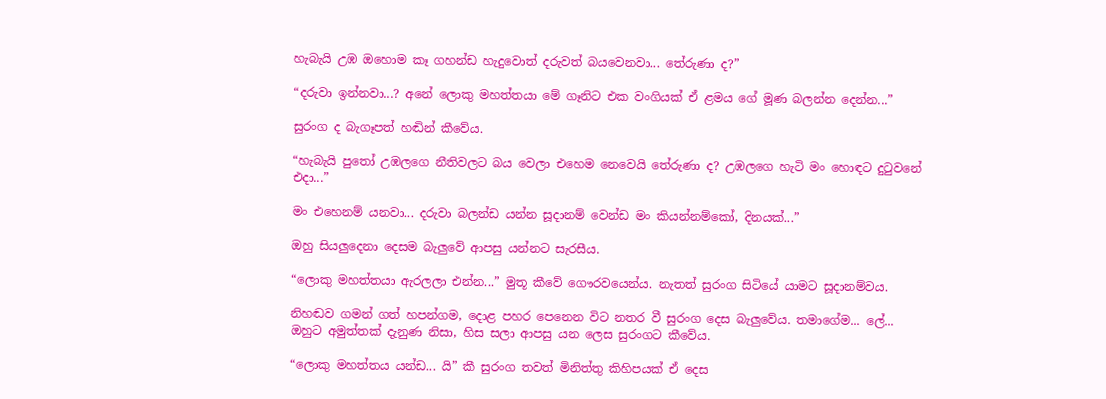හැබැයි උඹ ඔහොම කෑ ගහන්ඩ හැදුවොත් දරුවත් බයවෙනවා... තේරුණා ද?”

“දරුවා ඉන්නවා...? අනේ ලොකු මහත්තයා මේ ගෑනිට එක වංගියක් ඒ ළමය ගේ මූණ බලන්න දෙන්න...”

සුරංග ද බැගෑපත් හඬින් කීවේය.

“හැබැයි පුතෝ උඹලගෙ නීතිවලට බය වෙලා එහෙම නෙවෙයි තේරුණා ද? උඹලගෙ හැටි මං හොඳට දුටුවනේ එදා...”

මං එහෙනම් යනවා... දරුවා බලන්ඩ යන්න සූදානම් වෙන්ඩ මං කියන්නම්කෝ, දිනයක්...”

ඔහු සියලුදෙනා දෙසම බැලුවේ ආපසු යන්නට සැරසීය.

“ලොකු මහත්තයා ඇරලලා එන්න...” මුතූ කීවේ ගෞරවයෙන්ය. නැතත් සුරංග සිටියේ යාමට සූදානම්වය.

නිහඬව ගමන් ගත් හපන්ගම, දොළ පහර පෙනෙන විට නතර වී සුරංග දෙස බැලුවේය. තමාගේම... ලේ... ඔහුට අමුත්තක් දැනුණ නිසා, හිස සලා ආපසු යන ලෙස සුරංගට කීවේය.

“ලොකු මහත්තය යන්ඩ... යි” කී සුරංග තවත් මිනිත්තු කිහිපයක් ඒ දෙස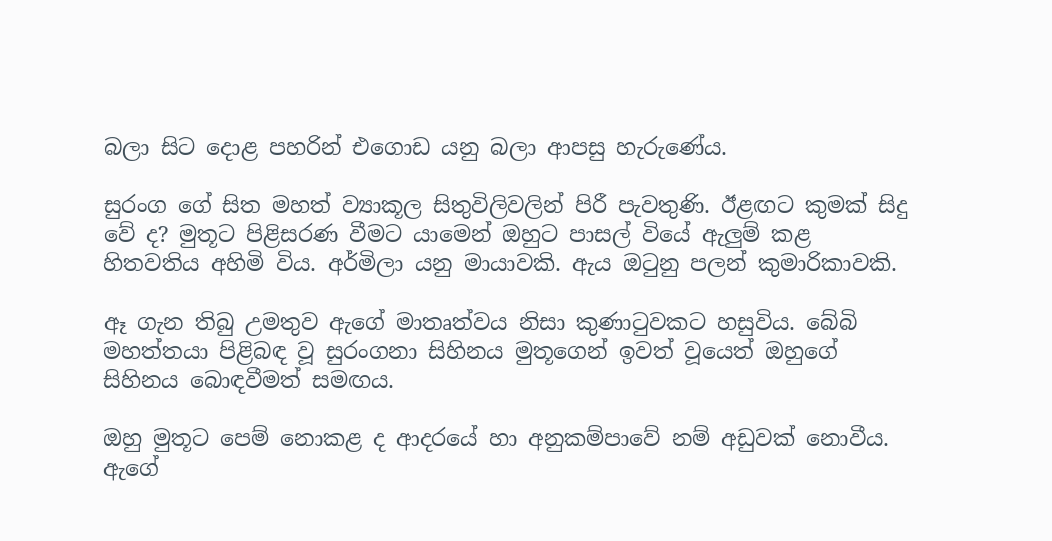බලා සිට දොළ පහරින් එගොඩ යනු බලා ආපසු හැරුණේය.

සුරංග ගේ සිත මහත් ව්‍යාකූල සිතුවිලිවලින් පිරී පැවතුණි. ඊළඟට කුමක් සිදු වේ ද? මුතූට පිළිසරණ වීමට යාමෙන් ඔහුට පාසල් වියේ ඇලුම් කළ හිතවතිය අහිමි විය. අර්මිලා යනු මායාවකි. ඇය ඔටුනු පලන් කුමාරිකාවකි.

ඈ ගැන තිබු උමතුව ඇගේ මාතෘත්වය නිසා කුණාටුවකට හසුවිය. බේබි මහත්තයා පිළිබඳ වූ සුරංගනා සිහිනය මුතූගෙන් ඉවත් වූයෙත් ඔහුගේ සිහිනය බොඳවීමත් සමඟය.

ඔහු මුතූට පෙම් නොකළ ද ආදරයේ හා අනුකම්පාවේ නම් අඩුවක් නොවීය. ඇගේ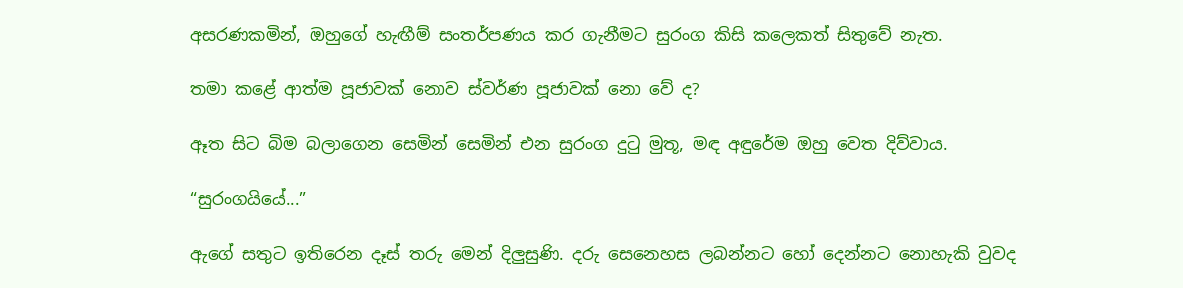අසරණකමින්, ඔහුගේ හැඟීම් සංතර්පණය කර ගැනීමට සුරංග කිසි කලෙකත් සිතුවේ නැත.

තමා කළේ ආත්ම පූජාවක් නොව ස්වර්ණ පූජාවක් නො වේ ද?

ඈත සිට බිම බලාගෙන සෙමින් සෙමින් එන සුරංග දුටු මුතූ, මඳ අඳුරේම ඔහු වෙත දිව්වාය.

“සුරංගයියේ...”

ඇගේ සතුට ඉතිරෙන දෑස් තරු මෙන් දිලුසුණි. දරු සෙනෙහස ලබන්නට හෝ දෙන්නට නොහැකි වුවද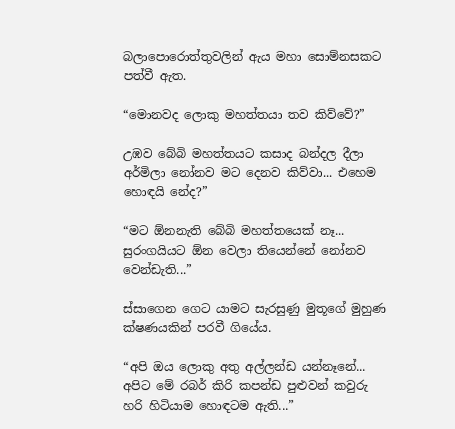බලාපොරොත්තුවලින් ඇය මහා සොම්නසකට පත්වී ඇත.

“මොනවද ලොකු මහත්තයා තව කිව්වේ?”

උඹව බේබි මහත්තයට කසාද බන්දල දීලා අර්මිලා නෝනව මට දෙනව කිව්වා... එහෙම හොඳයි නේද?”

“මට ඕනනැති බේබි මහත්තයෙක් නෑ... සුරංගයියට ඕන වෙලා තියෙන්නේ නෝනව වෙන්ඩැති...”

ස්සාගෙන ගෙට යාමට සැරසුණු මුතූගේ මුහුණ ක්ෂණයකින් පරවී ගියේය.

“අපි ඔය ලොකු අතු අල්ලන්ඩ යන්නෑනේ... අපිට මේ රබර් කිරි කපන්ඩ පුළුවන් කවුරු හරි හිටියාම හොඳටම ඇති...”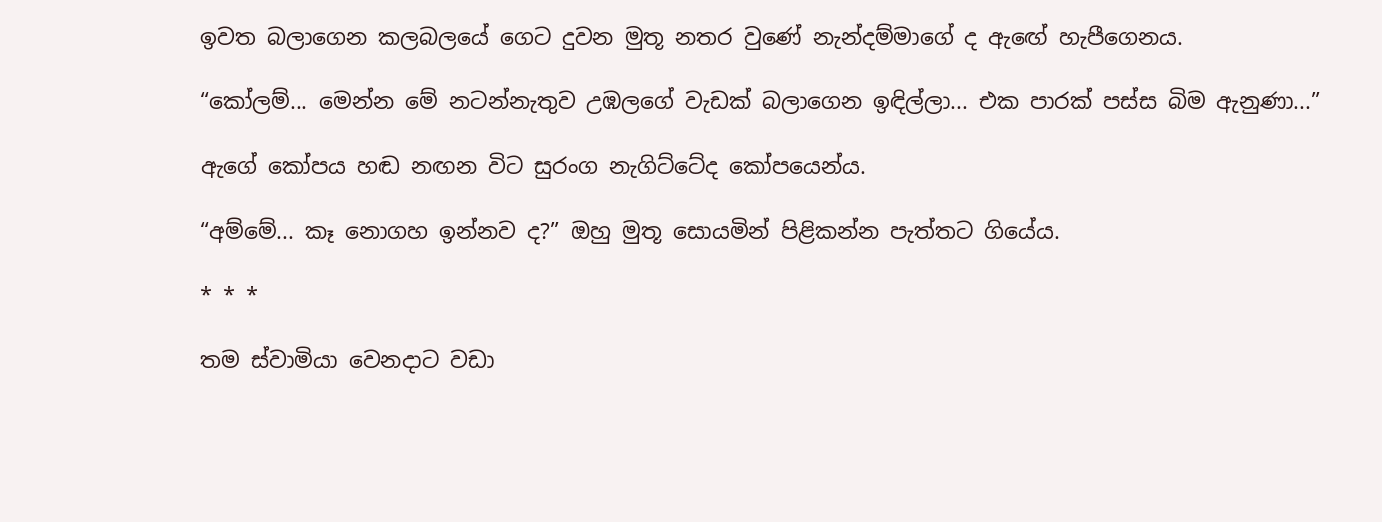ඉවත බලාගෙන කලබලයේ ගෙට දුවන මුතූ නතර වුණේ නැන්දම්මාගේ ද ඇඟේ හැපීගෙනය.

“කෝලම්... මෙන්න මේ නටන්නැතුව උඹලගේ වැඩක් බලාගෙන ඉඳිල්ලා... එක පාරක් පස්ස බිම ඇනුණා...”

ඇගේ කෝපය හඬ නඟන විට සුරංග නැගිට්ටේද කෝපයෙන්ය.

“අම්මේ... කෑ නොගහ ඉන්නව ද?” ඔහු මුතූ සොයමින් පිළිකන්න පැත්තට ගියේය.

* * *

තම ස්වාමියා වෙනදාට වඩා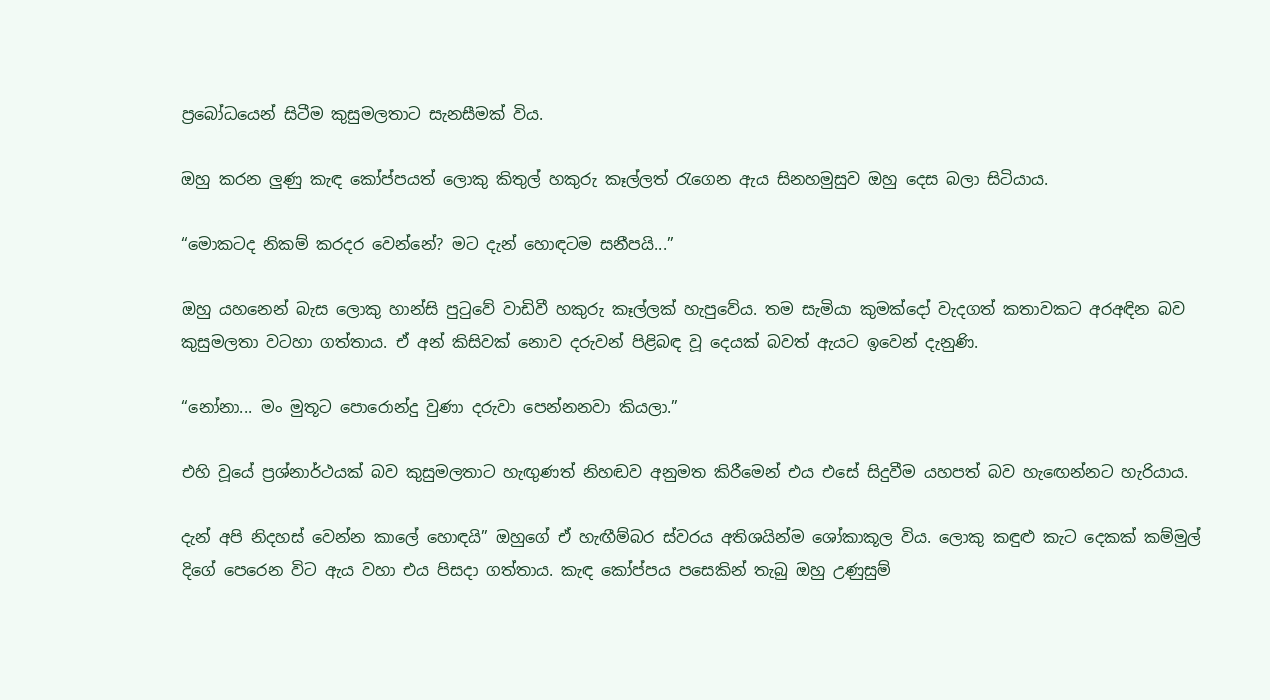ප්‍රබෝධයෙන් සිටීම කුසුමලතාට සැනසීමක් විය.

ඔහු කරන ලුණු කැඳ කෝප්පයත් ලොකු කිතුල් හකුරු කෑල්ලත් රැගෙන ඇය සිනහමුසුව ඔහු දෙස බලා සිටියාය.

“මොකටද නිකම් කරදර වෙන්නේ? මට දැන් හොඳටම සනීපයි...”

ඔහු යහනෙන් බැස ලොකු හාන්සි පුටුවේ වාඩිවී හකුරු කෑල්ලක් හැපුවේය. තම සැමියා කුමක්දෝ වැදගත් කතාවකට අරඅඳින බව කුසුමලතා වටහා ගත්තාය. ඒ අන් කිසිවක් නොව දරුවන් පිළිබඳ වූ දෙයක් බවත් ඇයට ඉවෙන් දැනුණි.

“නෝනා... මං මුතූට පොරොන්දු වුණා දරුවා පෙන්නනවා කියලා.”

එහි වූයේ ප්‍රශ්නාර්ථයක් බව කුසුමලතාට හැඟුණත් නිහඬව අනුමත කිරීමෙන් එය එසේ සිදුවීම යහපත් බව හැඟෙන්නට හැරියාය.

දැන් අපි නිදහස් වෙන්න කාලේ හොඳයි” ඔහුගේ ඒ හැඟීම්බර ස්වරය අතිශයින්ම ශෝකාකූල විය. ලොකු කඳුළු කැට දෙකක් කම්මුල් දිගේ පෙරෙන විට ඇය වහා එය පිසදා ගත්තාය. කැඳ කෝප්පය පසෙකින් තැබු ඔහු උණුසුම්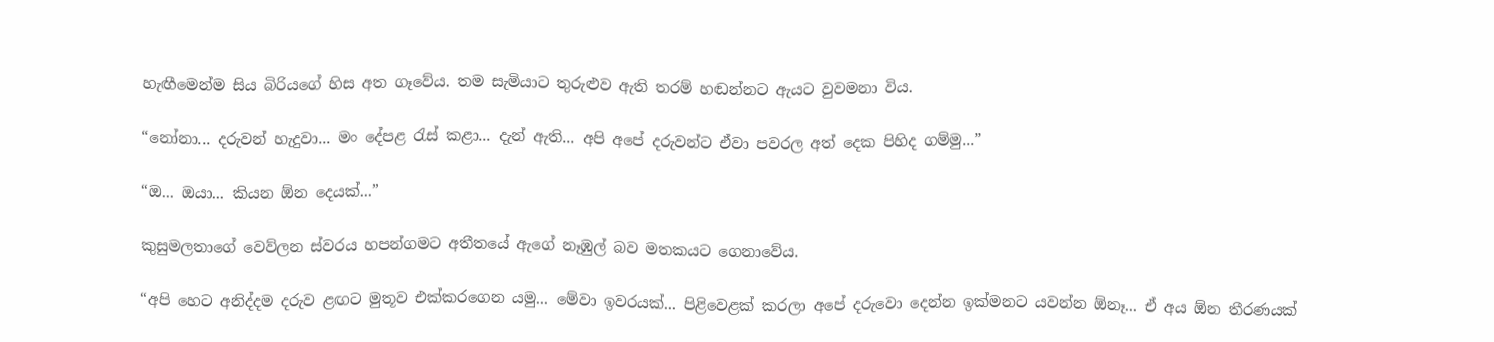හැඟීමෙන්ම සිය බිරියගේ හිස අත ගෑවේය. තම සැමියාට තුරුළුව ඇති තරම් හඬන්නට ඇයට වුවමනා විය.

“නෝනා... දරුවන් හැදුවා... මං දේපළ රැස් කළා... දැන් ඇති... අපි අපේ දරුවන්ට ඒවා පවරල අත් දෙක පිහිද ගම්මු...”

“ඔ... ඔයා... කියන ඕන දෙයක්...”

කුසුමලතාගේ වෙව්ලන ස්වරය හපන්ගමට අතීතයේ ඇගේ නෑඹුල් බව මතකයට ගෙනාවේය.

“අපි හෙට අනිද්දම දරුව ළඟට මුතූව එක්කරගෙන යමු... මේවා ඉවරයක්... පිළිවෙළක් කරලා අපේ දරුවො දෙන්න ඉක්මනට යවන්න ඕනෑ... ඒ අය ඕන තීරණයක්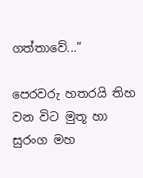ගත්තාවේ...”

පෙරවරු හතරයි තිහ වන විට මුතූ හා සුරංග මහ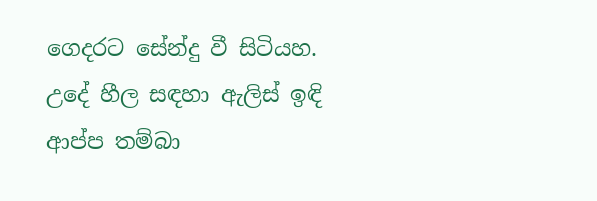ගෙදරට සේන්දු වී සිටියහ. උදේ හීල සඳහා ඇලිස් ඉඳි ආප්ප තම්බා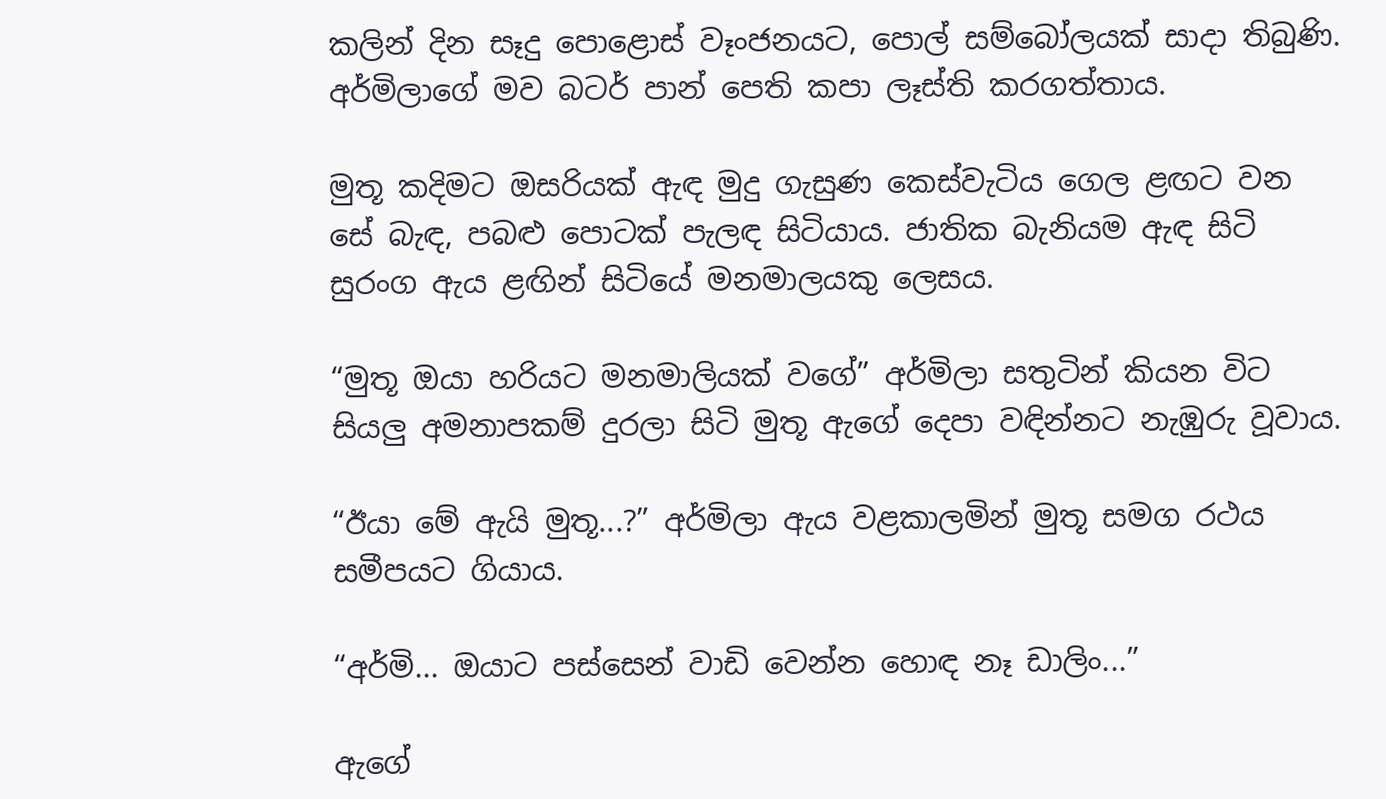කලින් දින සෑදු පොළොස් වෑංජනයට, පොල් සම්බෝලයක් සාදා තිබුණි. අර්මිලාගේ මව බටර් පාන් පෙති කපා ලෑස්ති කරගත්තාය.

මුතූ කදිමට ඔසරියක් ඇඳ මුදු ගැසුණ කෙස්වැටිය ගෙල ළඟට වන සේ බැඳ, පබළු පොටක් පැලඳ සිටියාය. ජාතික බැනියම ඇඳ සිටි සුරංග ඇය ළඟින් සිටියේ මනමාලයකු ලෙසය.

“මුතූ ඔයා හරියට මනමාලියක් වගේ” අර්මිලා සතුටින් කියන විට සියලු අමනාපකම් දුරලා සිටි මුතූ ඇගේ දෙපා වඳින්නට නැඹුරු වූවාය.

“ඊයා මේ ඇයි මුතූ...?” අර්මිලා ඇය වළකාලමින් මුතූ සමග රථය සමීපයට ගියාය.

“අර්මි... ඔයාට පස්සෙන් වාඩි වෙන්න හොඳ නෑ ඩාලිං...”

ඇගේ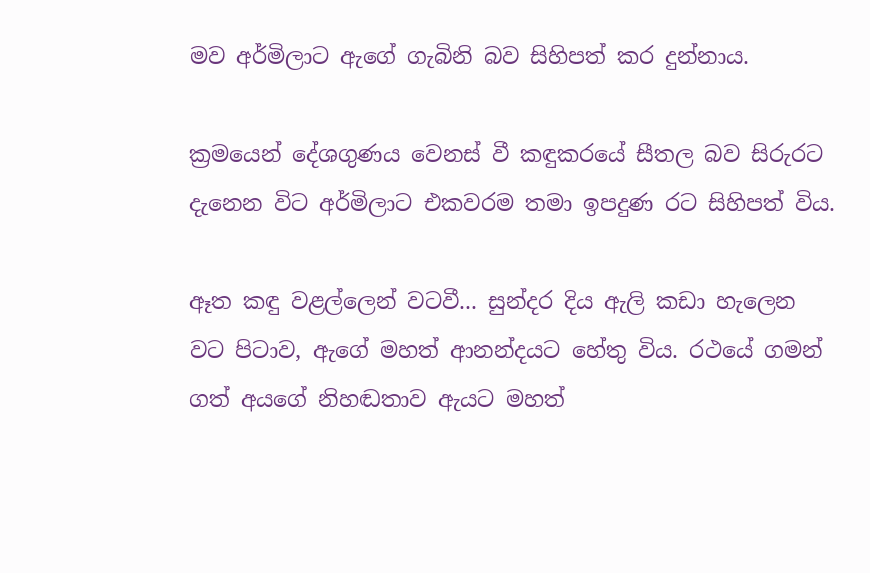මව අර්මිලාට ඇගේ ගැබිනි බව සිහිපත් කර දුන්නාය.

ක්‍රමයෙන් දේශගුණය වෙනස් වී කඳුකරයේ සීතල බව සිරුරට දැනෙන විට අර්මිලාට එකවරම තමා ඉපදුණ රට සිහිපත් විය.

ඈත කඳු වළල්ලෙන් වටවී... සුන්දර දිය ඇලි කඩා හැලෙන වට පිටාව, ඇගේ මහත් ආනන්දයට හේතු විය. රථයේ ගමන් ගත් අයගේ නිහඬතාව ඇයට මහත්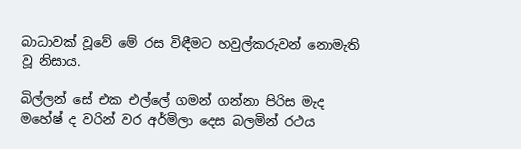බාධාවක් වූවේ මේ රස විඳීමට හවුල්කරුවන් නොමැති වූ නිසාය.

බිල්ලන් සේ එක එල්ලේ ගමන් ගන්නා පිරිස මැද මහේෂ් ද වරින් වර අර්මිලා දෙස බලමින් රථය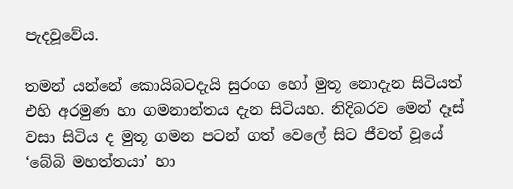පැදවූවේය.

තමන් යන්නේ කොයිබටදැයි සුරංග හෝ මුතූ නොදැන සිටියත් එහි අරමුණ හා ගමනාන්තය දැන සිටියහ. නිදිබරව මෙන් දෑස් වසා සිටිය ද මුතූ ගමන පටන් ගත් වෙලේ සිට ජීවත් වූයේ ‘බේබි මහත්තයා’ හා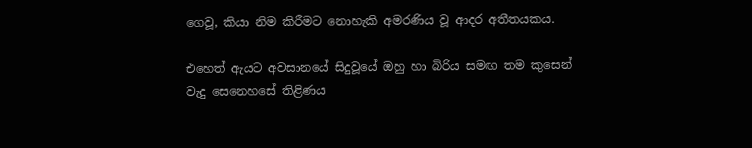ගෙවූ, කියා නිම කිරීමට නොහැකි අමරණිය වූ ආදර අතීතයකය.

එහෙත් ඇයට අවසානයේ සිදුවූයේ ඔහු හා බිරිය සමඟ තම කුසෙන් වැදු සෙනෙහසේ තිළිණය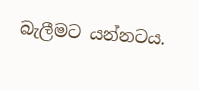බැලීමට යන්නටය.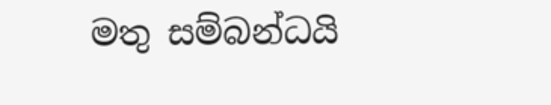මතු සම්බන්ධයි